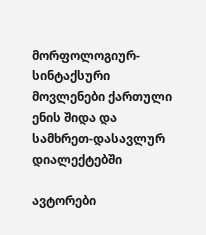მორფოლოგიურ-სინტაქსური მოვლენები ქართული ენის შიდა და სამხრეთ-დასავლურ დიალექტებში

ავტორები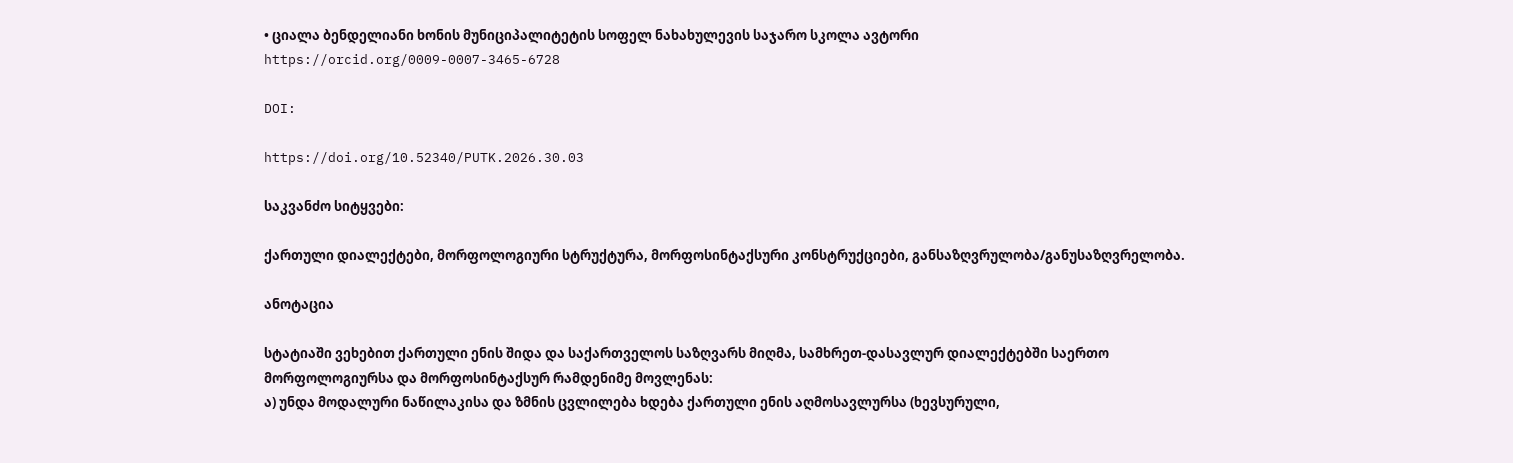• ციალა ბენდელიანი ხონის მუნიციპალიტეტის სოფელ ნახახულევის საჯარო სკოლა ავტორი https://orcid.org/0009-0007-3465-6728

DOI:

https://doi.org/10.52340/PUTK.2026.30.03

საკვანძო სიტყვები:

ქართული დიალექტები, მორფოლოგიური სტრუქტურა, მორფოსინტაქსური კონსტრუქციები, განსაზღვრულობა/განუსაზღვრელობა.

ანოტაცია

სტატიაში ვეხებით ქართული ენის შიდა და საქართველოს საზღვარს მიღმა, სამხრეთ-დასავლურ დიალექტებში საერთო მორფოლოგიურსა და მორფოსინტაქსურ რამდენიმე მოვლენას:
ა) უნდა მოდალური ნაწილაკისა და ზმნის ცვლილება ხდება ქართული ენის აღმოსავლურსა (ხევსურული,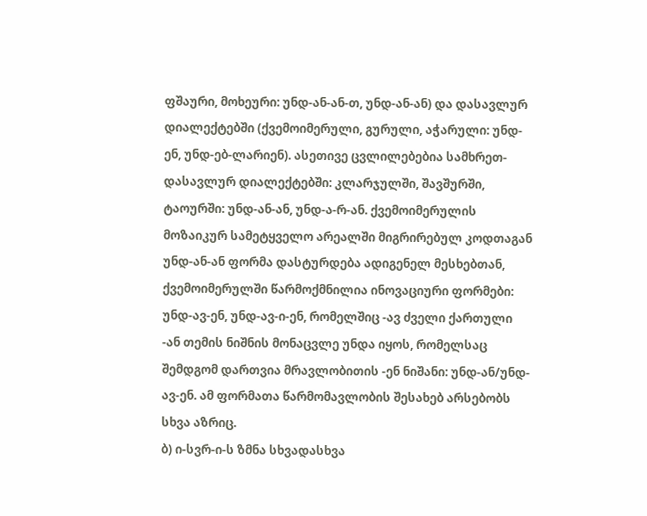ფშაური, მოხეური: უნდ-ან-ან-თ, უნდ-ან-ან) და დასავლურ დიალექტებში (ქვემოიმერული, გურული, აჭარული: უნდ-ენ, უნდ-ებ-ლარიენ). ასეთივე ცვლილებებია სამხრეთ-დასავლურ დიალექტებში: კლარჯულში, შავშურში, ტაოურში: უნდ-ან-ან, უნდ-ა-რ-ან. ქვემოიმერულის მოზაიკურ სამეტყველო არეალში მიგრირებულ კოდთაგან უნდ-ან-ან ფორმა დასტურდება ადიგენელ მესხებთან, ქვემოიმერულში წარმოქმნილია ინოვაციური ფორმები: უნდ-ავ-ენ, უნდ-ავ-ი-ენ, რომელშიც -ავ ძველი ქართული -ან თემის ნიშნის მონაცვლე უნდა იყოს, რომელსაც შემდგომ დართვია მრავლობითის -ენ ნიშანი: უნდ-ან/უნდ-ავ-ენ. ამ ფორმათა წარმომავლობის შესახებ არსებობს სხვა აზრიც.
ბ) ი-სვრ-ი-ს ზმნა სხვადასხვა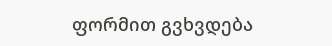ფორმით გვხვდება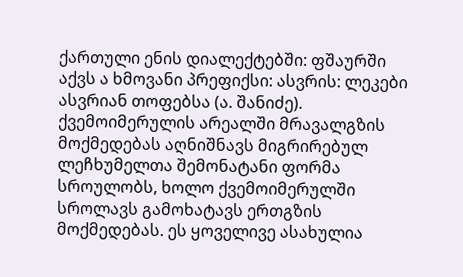ქართული ენის დიალექტებში: ფშაურში აქვს ა ხმოვანი პრეფიქსი: ასვრის: ლეკები ასვრიან თოფებსა (ა. შანიძე). ქვემოიმერულის არეალში მრავალგზის მოქმედებას აღნიშნავს მიგრირებულ ლეჩხუმელთა შემონატანი ფორმა სროულობს, ხოლო ქვემოიმერულში სროლავს გამოხატავს ერთგზის მოქმედებას. ეს ყოველივე ასახულია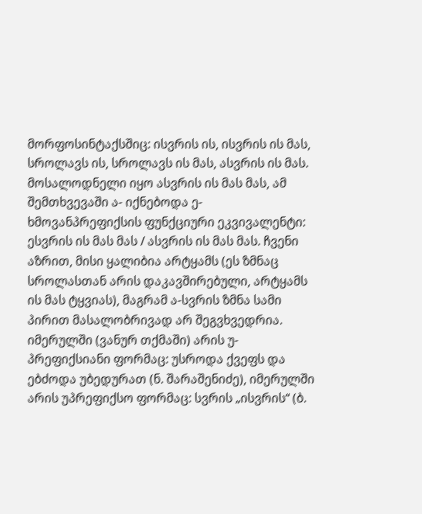მორფოსინტაქსშიც: ისვრის ის, ისვრის ის მას, სროლავს ის, სროლავს ის მას, ასვრის ის მას. მოსალოდნელი იყო ასვრის ის მას მას, ამ შემთხვევაში ა- იქნებოდა ე- ხმოვანპრეფიქსის ფუნქციური ეკვივალენტი: ესვრის ის მას მას / ასვრის ის მას მას. ჩვენი აზრით, მისი ყალიბია არტყამს (ეს ზმნაც სროლასთან არის დაკავშირებული, არტყამს ის მას ტყვიას), მაგრამ ა-სვრის ზმნა სამი პირით მასალობრივად არ შეგვხვედრია.
იმერულში (ვანურ თქმაში) არის უ- პრეფიქსიანი ფორმაც: უსროდა ქვეფს და ებძოდა უბედურათ (ნ. შარაშენიძე), იმერულში არის უპრეფიქსო ფორმაც: სვრის „ისვრის“ (ბ.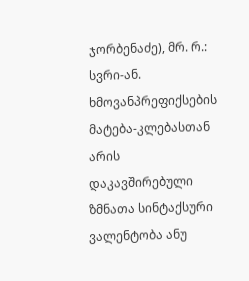ჯორბენაძე), მრ. რ.: სვრი-ან. ხმოვანპრეფიქსების მატება-კლებასთან არის დაკავშირებული ზმნათა სინტაქსური ვალენტობა ანუ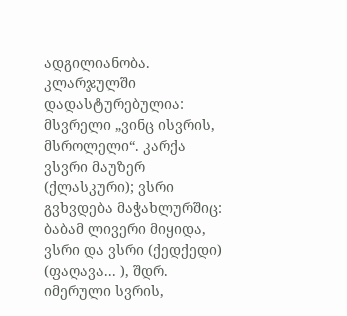ადგილიანობა.
კლარჯულში დადასტურებულია: მსვრელი „ვინც ისვრის, მსროლელი“. კარქა ვსვრი მაუზერ (ქლასკური); ვსრი გვხვდება მაჭახლურშიც: ბაბამ ლივერი მიყიდა, ვსრი და ვსრი (ქედქედი) (ფაღავა... ), შდრ. იმერული სვრის,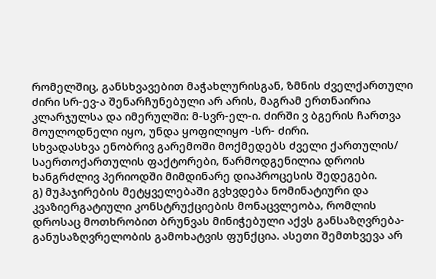რომელშიც, განსხვავებით მაჭახლურისგან, ზმნის ძველქართული ძირი სრ-ევ-ა შენარჩუნებული არ არის, მაგრამ ერთნაირია კლარჯულსა და იმერულში: მ-სვრ-ელ-ი. ძირში ვ ბგერის ჩართვა მოულოდნელი იყო, უნდა ყოფილიყო -სრ- ძირი.
სხვადასხვა ენობრივ გარემოში მოქმედებს ძველი ქართულის/ საერთოქართულის ფაქტორები, წარმოდგენილია დროის ხანგრძლივ პერიოდში მიმდინარე დიაპროცესის შედეგები.
გ) მუჰაჯირების მეტყველებაში გვხვდება ნომინატიური და კვაზიერგატიული კონსტრუქციების მონაცვლეობა, რომლის დროსაც მოთხრობით ბრუნვას მინიჭებული აქვს განსაზღვრება-განუსაზღვრელობის გამოხატვის ფუნქცია. ასეთი შემთხვევა არ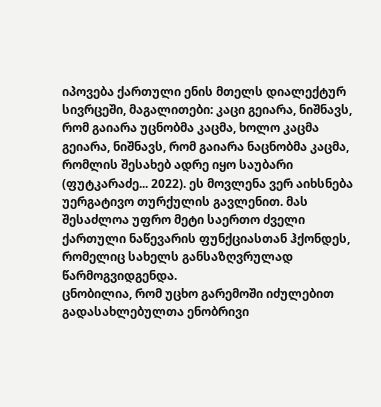იპოვება ქართული ენის მთელს დიალექტურ სივრცეში, მაგალითები: კაცი გეიარა, ნიშნავს, რომ გაიარა უცნობმა კაცმა, ხოლო კაცმა გეიარა, ნიშნავს, რომ გაიარა ნაცნობმა კაცმა, რომლის შესახებ ადრე იყო საუბარი (ფუტკარაძე... 2022). ეს მოვლენა ვერ აიხსნება უერგატივო თურქულის გავლენით. მას შესაძლოა უფრო მეტი საერთო ძველი ქართული ნაწევარის ფუნქციასთან ჰქონდეს, რომელიც სახელს განსაზღვრულად წარმოგვიდგენდა.
ცნობილია, რომ უცხო გარემოში იძულებით გადასახლებულთა ენობრივი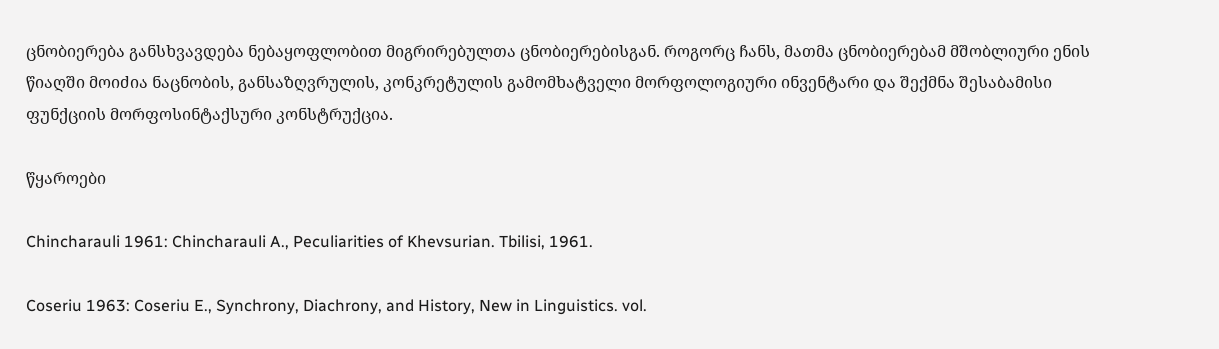ცნობიერება განსხვავდება ნებაყოფლობით მიგრირებულთა ცნობიერებისგან. როგორც ჩანს, მათმა ცნობიერებამ მშობლიური ენის წიაღში მოიძია ნაცნობის, განსაზღვრულის, კონკრეტულის გამომხატველი მორფოლოგიური ინვენტარი და შექმნა შესაბამისი ფუნქციის მორფოსინტაქსური კონსტრუქცია.

წყაროები

Chincharauli 1961: Chincharauli A., Peculiarities of Khevsurian. Tbilisi, 1961.

Coseriu 1963: Coseriu E., Synchrony, Diachrony, and History, New in Linguistics. vol.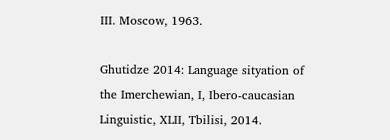III. Moscow, 1963.

Ghutidze 2014: Language sityation of the Imerchewian, I, Ibero-caucasian Linguistic, XLII, Tbilisi, 2014.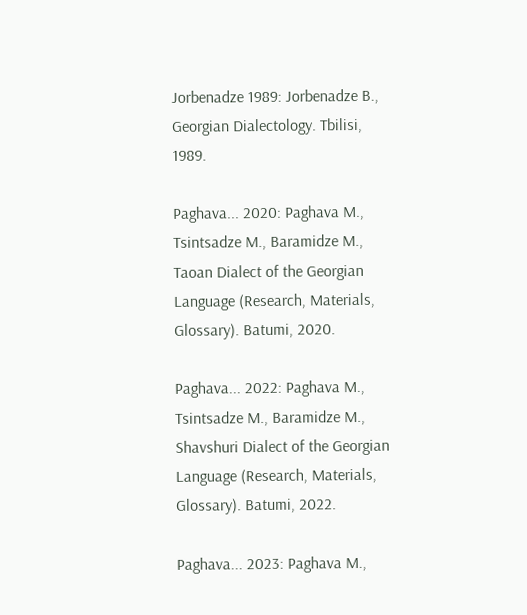Jorbenadze 1989: Jorbenadze B., Georgian Dialectology. Tbilisi, 1989.

Paghava... 2020: Paghava M., Tsintsadze M., Baramidze M., Taoan Dialect of the Georgian Language (Research, Materials, Glossary). Batumi, 2020.

Paghava... 2022: Paghava M., Tsintsadze M., Baramidze M., Shavshuri Dialect of the Georgian Language (Research, Materials, Glossary). Batumi, 2022.

Paghava... 2023: Paghava M.,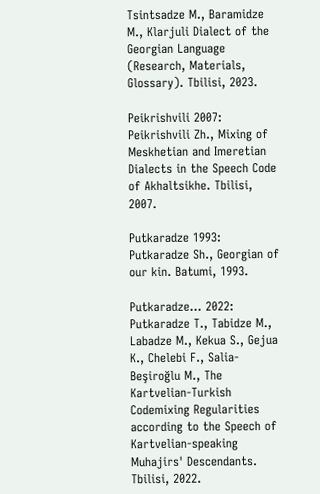Tsintsadze M., Baramidze M., Klarjuli Dialect of the Georgian Language (Research, Materials, Glossary). Tbilisi, 2023.

Peikrishvili 2007: Peikrishvili Zh., Mixing of Meskhetian and Imeretian Dialects in the Speech Code of Akhaltsikhe. Tbilisi, 2007.

Putkaradze 1993: Putkaradze Sh., Georgian of our kin. Batumi, 1993.

Putkaradze... 2022: Putkaradze T., Tabidze M., Labadze M., Kekua S., Gejua K., Chelebi F., Salia-Beşiroğlu M., The Kartvelian-Turkish Codemixing Regularities according to the Speech of Kartvelian-speaking Muhajirs' Descendants. Tbilisi, 2022.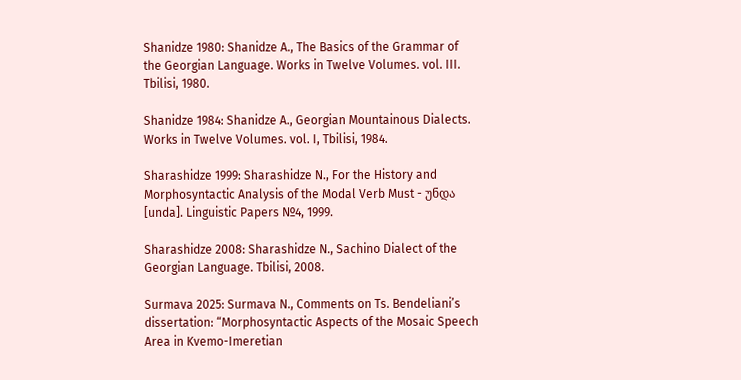Shanidze 1980: Shanidze A., The Basics of the Grammar of the Georgian Language. Works in Twelve Volumes. vol. III. Tbilisi, 1980.

Shanidze 1984: Shanidze A., Georgian Mountainous Dialects. Works in Twelve Volumes. vol. I, Tbilisi, 1984.

Sharashidze 1999: Sharashidze N., For the History and Morphosyntactic Analysis of the Modal Verb Must - უნდა [unda]. Linguistic Papers №4, 1999.

Sharashidze 2008: Sharashidze N., Sachino Dialect of the Georgian Language. Tbilisi, 2008.

Surmava 2025: Surmava N., Comments on Ts. Bendeliani’s dissertation: “Morphosyntactic Aspects of the Mosaic Speech Area in Kvemo-Imeretian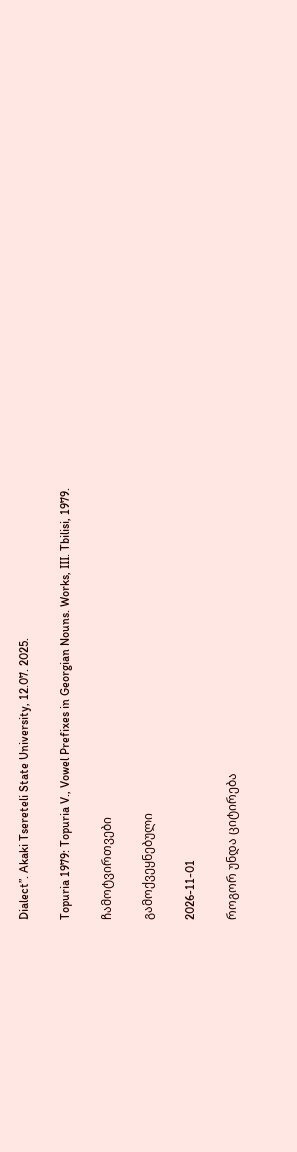Dialect”. Akaki Tsereteli State University, 12.07. 2025.

Topuria 1979: Topuria V., Vowel Prefixes in Georgian Nouns. Works, III. Tbilisi, 1979.

ჩამოტვირთვები

გამოქვეყნებული

2026-11-01

როგორ უნდა ციტირება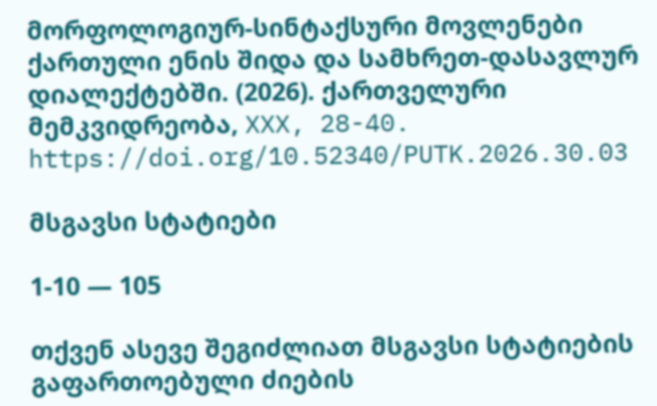მორფოლოგიურ-სინტაქსური მოვლენები ქართული ენის შიდა და სამხრეთ-დასავლურ დიალექტებში. (2026). ქართველური მემკვიდრეობა, XXX, 28-40. https://doi.org/10.52340/PUTK.2026.30.03

მსგავსი სტატიები

1-10 — 105

თქვენ ასევე შეგიძლიათ მსგავსი სტატიების გაფართოებული ძიების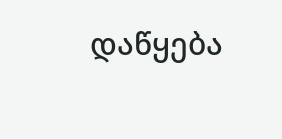დაწყება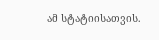ამ სტატიისათვის.